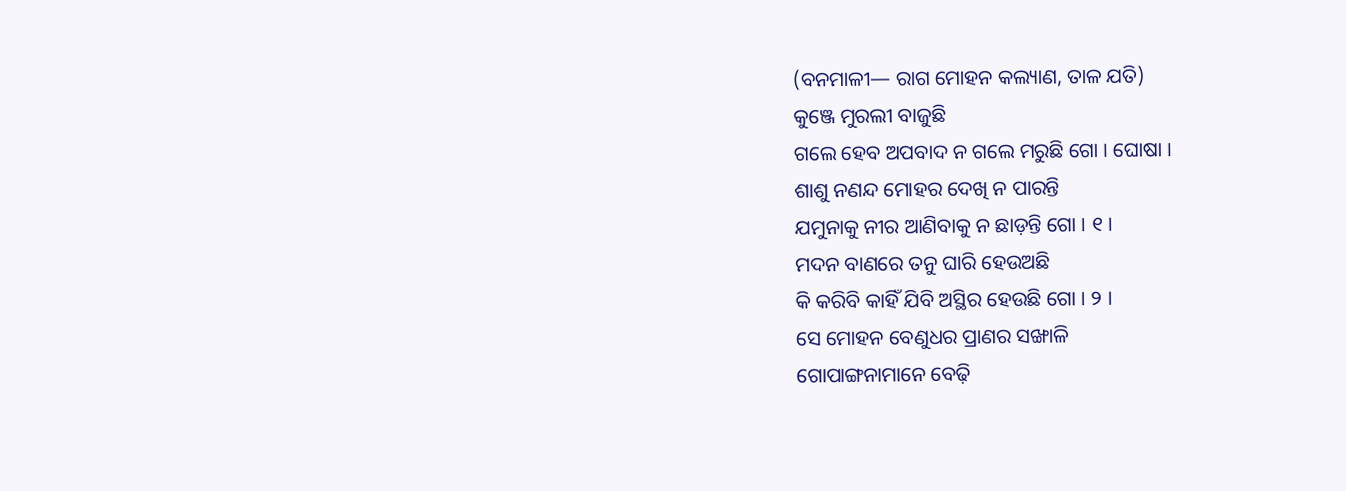(ବନମାଳୀ— ରାଗ ମୋହନ କଲ୍ୟାଣ, ତାଳ ଯତି)
କୁଞ୍ଜେ ମୁରଲୀ ବାଜୁଛି
ଗଲେ ହେବ ଅପବାଦ ନ ଗଲେ ମରୁଛି ଗୋ । ଘୋଷା ।
ଶାଶୁ ନଣନ୍ଦ ମୋହର ଦେଖି ନ ପାରନ୍ତି
ଯମୁନାକୁ ନୀର ଆଣିବାକୁ ନ ଛାଡ଼ନ୍ତି ଗୋ । ୧ ।
ମଦନ ବାଣରେ ତନୁ ଘାରି ହେଉଅଛି
କି କରିବି କାହିଁ ଯିବି ଅସ୍ଥିର ହେଉଛି ଗୋ । ୨ ।
ସେ ମୋହନ ବେଣୁଧର ପ୍ରାଣର ସଙ୍ଖାଳି
ଗୋପାଙ୍ଗନାମାନେ ବେଢ଼ି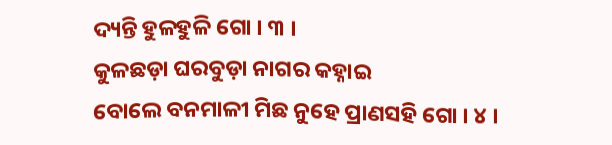ଦ୍ୟନ୍ତି ହୁଳହୁଳି ଗୋ । ୩ ।
କୁଳଛଡ଼ା ଘରବୁଡ଼ା ନାଗର କହ୍ନାଇ
ବୋଲେ ବନମାଳୀ ମିଛ ନୁହେ ପ୍ରାଣସହି ଗୋ । ୪ ।